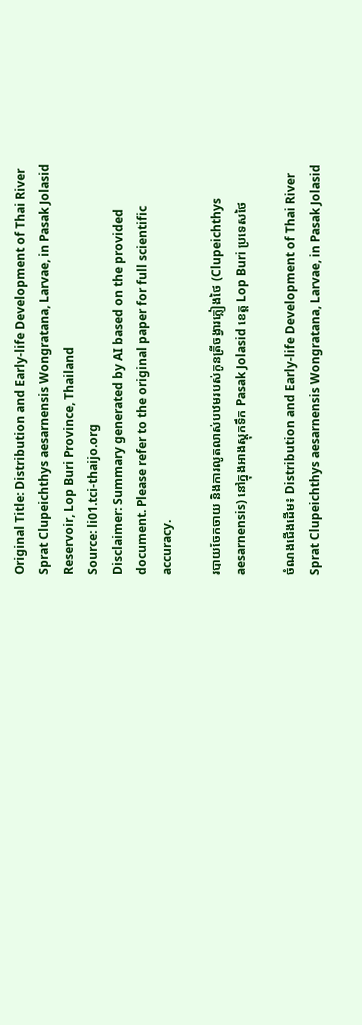Original Title: Distribution and Early-life Development of Thai River Sprat Clupeichthys aesarnensis Wongratana, Larvae, in Pasak Jolasid Reservoir, Lop Buri Province, Thailand
Source: li01.tci-thaijo.org
Disclaimer: Summary generated by AI based on the provided document. Please refer to the original paper for full scientific accuracy.

របាយចែកចាយ និងការលូតលាស់បឋមរបស់កូនត្រីចង្វារភ្លៀងថៃ (Clupeichthys aesarnensis) នៅក្នុងអាងស្តុកទឹក Pasak Jolasid ខេត្ត Lop Buri ប្រទេសថៃ

ចំណងជើងដើម៖ Distribution and Early-life Development of Thai River Sprat Clupeichthys aesarnensis Wongratana, Larvae, in Pasak Jolasid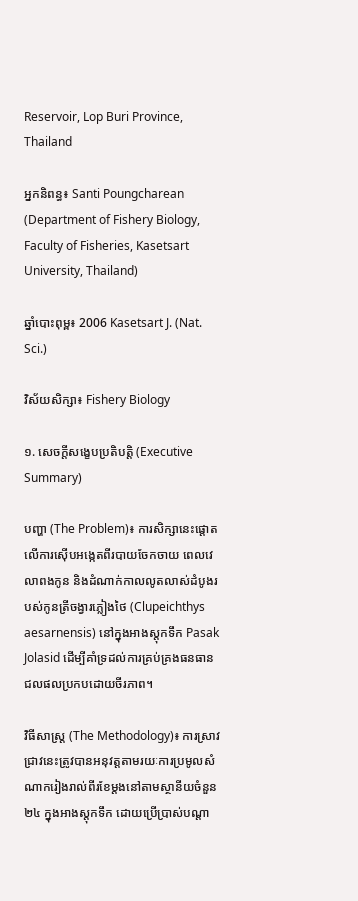Reservoir, Lop Buri Province, Thailand

អ្នកនិពន្ធ៖ Santi Poungcharean (Department of Fishery Biology, Faculty of Fisheries, Kasetsart University, Thailand)

ឆ្នាំបោះពុម្ព៖ 2006 Kasetsart J. (Nat. Sci.)

វិស័យសិក្សា៖ Fishery Biology

១. សេចក្តីសង្ខេបប្រតិបត្តិ (Executive Summary)

បញ្ហា (The Problem)៖ ការសិក្សានេះផ្តោតលើការស៊ើបអង្កេតពីរបាយចែកចាយ ពេលវេលាពងកូន និងដំណាក់កាលលូតលាស់ដំបូងរបស់កូនត្រីចង្វារភ្លៀងថៃ (Clupeichthys aesarnensis) នៅក្នុងអាងស្តុកទឹក Pasak Jolasid ដើម្បីគាំទ្រដល់ការគ្រប់គ្រងធនធានជលផលប្រកបដោយចីរភាព។

វិធីសាស្ត្រ (The Methodology)៖ ការស្រាវជ្រាវនេះត្រូវបានអនុវត្តតាមរយៈការប្រមូលសំណាករៀងរាល់ពីរខែម្តងនៅតាមស្ថានីយចំនួន ២៤ ក្នុងអាងស្តុកទឹក ដោយប្រើប្រាស់បណ្តា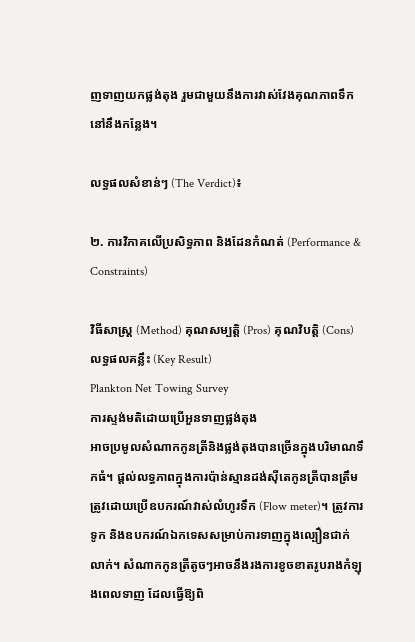ញទាញយកផ្លង់តុង រួមជាមួយនឹងការវាស់វែងគុណភាពទឹកនៅនឹងកន្លែង។

លទ្ធផលសំខាន់ៗ (The Verdict)៖

២. ការវិភាគលើប្រសិទ្ធភាព និងដែនកំណត់ (Performance & Constraints)

វិធីសាស្ត្រ (Method) គុណសម្បត្តិ (Pros) គុណវិបត្តិ (Cons) លទ្ធផលគន្លឹះ (Key Result)
Plankton Net Towing Survey
ការស្ទង់មតិដោយប្រើអួនទាញផ្លង់តុង
អាចប្រមូលសំណាកកូនត្រីនិងផ្លង់តុងបានច្រើនក្នុងបរិមាណទឹកធំ។ ផ្តល់លទ្ធភាពក្នុងការប៉ាន់ស្មានដង់ស៊ីតេកូនត្រីបានត្រឹមត្រូវដោយប្រើឧបករណ៍វាស់លំហូរទឹក (Flow meter)។ ត្រូវការទូក និងឧបករណ៍ឯកទេសសម្រាប់ការទាញក្នុងល្បឿនជាក់លាក់។ សំណាកកូនត្រីតូចៗអាចនឹងរងការខូចខាតរូបរាងកំឡុងពេលទាញ ដែលធ្វើឱ្យពិ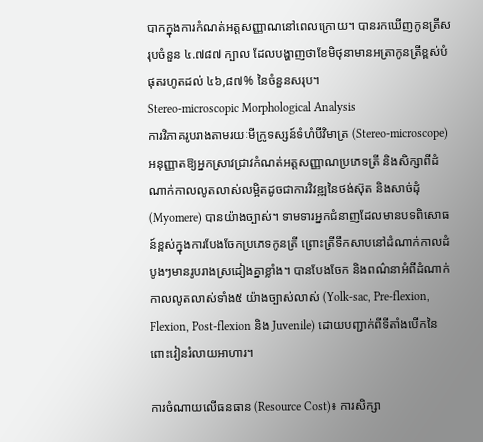បាកក្នុងការកំណត់អត្តសញ្ញាណនៅពេលក្រោយ។ បានរកឃើញកូនត្រីសរុបចំនួន ៤.៧៨៧ ក្បាល ដែលបង្ហាញថាខែមិថុនាមានអត្រាកូនត្រីខ្ពស់បំផុតរហូតដល់ ៤៦,៨៧% នៃចំនួនសរុប។
Stereo-microscopic Morphological Analysis
ការវិភាគរូបរាងតាមរយៈមីក្រូទស្សន៍ទំហំបីវិមាត្រ (Stereo-microscope)
អនុញ្ញាតឱ្យអ្នកស្រាវជ្រាវកំណត់អត្តសញ្ញាណប្រភេទត្រី និងសិក្សាពីដំណាក់កាលលូតលាស់លម្អិតដូចជាការវិវឌ្ឍនៃថង់ស៊ុត និងសាច់ដុំ (Myomere) បានយ៉ាងច្បាស់។ ទាមទារអ្នកជំនាញដែលមានបទពិសោធន៍ខ្ពស់ក្នុងការបែងចែកប្រភេទកូនត្រី ព្រោះត្រីទឹកសាបនៅដំណាក់កាលដំបូងៗមានរូបរាងស្រដៀងគ្នាខ្លាំង។ បានបែងចែក និងពណ៌នាអំពីដំណាក់កាលលូតលាស់ទាំង៥ យ៉ាងច្បាស់លាស់ (Yolk-sac, Pre-flexion, Flexion, Post-flexion និង Juvenile) ដោយបញ្ជាក់ពីទីតាំងបើកនៃពោះវៀនរំលាយអាហារ។

ការចំណាយលើធនធាន (Resource Cost)៖ ការសិក្សា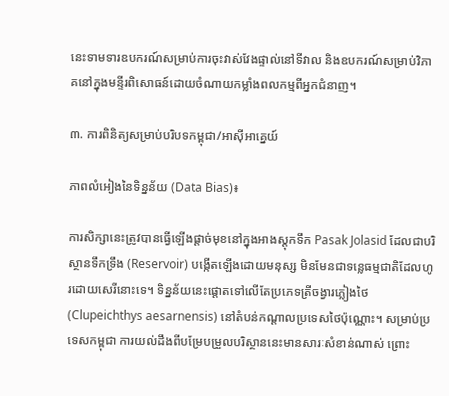នេះទាមទារឧបករណ៍សម្រាប់ការចុះវាស់វែងផ្ទាល់នៅទីវាល និងឧបករណ៍សម្រាប់វិភាគនៅក្នុងមន្ទីរពិសោធន៍ដោយចំណាយកម្លាំងពលកម្មពីអ្នកជំនាញ។

៣. ការពិនិត្យសម្រាប់បរិបទកម្ពុជា/អាស៊ីអាគ្នេយ៍

ភាពលំអៀងនៃទិន្នន័យ (Data Bias)៖

ការសិក្សានេះត្រូវបានធ្វើឡើងផ្តាច់មុខនៅក្នុងអាងស្តុកទឹក Pasak Jolasid ដែលជាបរិស្ថានទឹកទ្រឹង (Reservoir) បង្កើតឡើងដោយមនុស្ស មិនមែនជាទន្លេធម្មជាតិដែលហូរដោយសេរីនោះទេ។ ទិន្នន័យនេះផ្តោតទៅលើតែប្រភេទត្រីចង្វារភ្លៀងថៃ (Clupeichthys aesarnensis) នៅតំបន់កណ្តាលប្រទេសថៃប៉ុណ្ណោះ។ សម្រាប់ប្រទេសកម្ពុជា ការយល់ដឹងពីបម្រែបម្រួលបរិស្ថាននេះមានសារៈសំខាន់ណាស់ ព្រោះ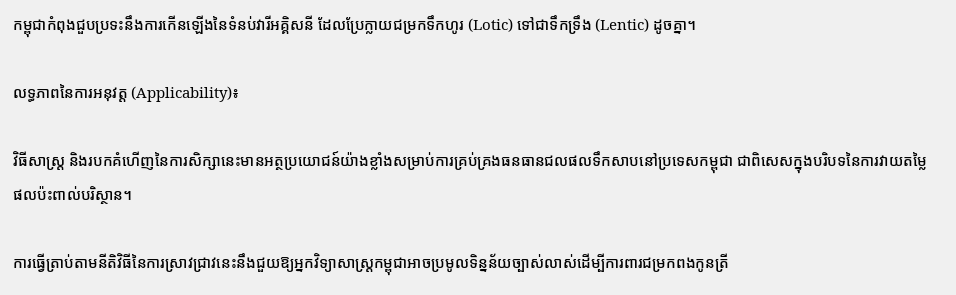កម្ពុជាកំពុងជួបប្រទះនឹងការកើនឡើងនៃទំនប់វារីអគ្គិសនី ដែលប្រែក្លាយជម្រកទឹកហូរ (Lotic) ទៅជាទឹកទ្រឹង (Lentic) ដូចគ្នា។

លទ្ធភាពនៃការអនុវត្ត (Applicability)៖

វិធីសាស្ត្រ និងរបកគំហើញនៃការសិក្សានេះមានអត្ថប្រយោជន៍យ៉ាងខ្លាំងសម្រាប់ការគ្រប់គ្រងធនធានជលផលទឹកសាបនៅប្រទេសកម្ពុជា ជាពិសេសក្នុងបរិបទនៃការវាយតម្លៃផលប៉ះពាល់បរិស្ថាន។

ការធ្វើត្រាប់តាមនីតិវិធីនៃការស្រាវជ្រាវនេះនឹងជួយឱ្យអ្នកវិទ្យាសាស្ត្រកម្ពុជាអាចប្រមូលទិន្នន័យច្បាស់លាស់ដើម្បីការពារជម្រកពងកូនត្រី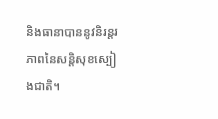និងធានាបាននូវនិរន្តរភាពនៃសន្តិសុខស្បៀងជាតិ។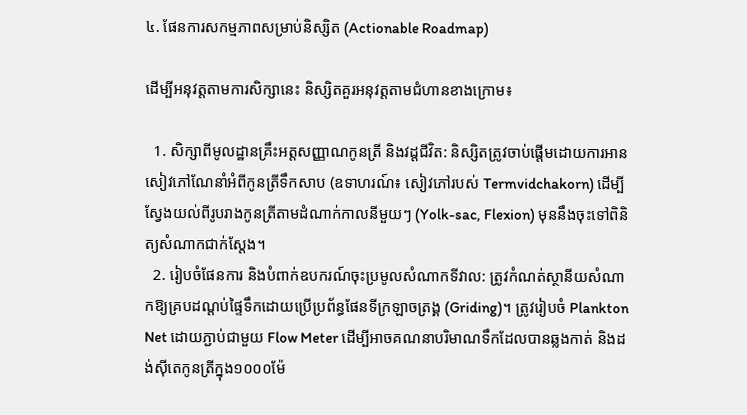៤. ផែនការសកម្មភាពសម្រាប់និស្សិត (Actionable Roadmap)

ដើម្បីអនុវត្តតាមការសិក្សានេះ និស្សិតគួរអនុវត្តតាមជំហានខាងក្រោម៖

  1. សិក្សាពីមូលដ្ឋានគ្រឹះអត្តសញ្ញាណកូនត្រី និងវដ្តជីវិត: និស្សិតត្រូវចាប់ផ្តើមដោយការអានសៀវភៅណែនាំអំពីកូនត្រីទឹកសាប (ឧទាហរណ៍៖ សៀវភៅរបស់ Termvidchakorn) ដើម្បីស្វែងយល់ពីរូបរាងកូនត្រីតាមដំណាក់កាលនីមួយៗ (Yolk-sac, Flexion) មុននឹងចុះទៅពិនិត្យសំណាកជាក់ស្តែង។
  2. រៀបចំផែនការ និងបំពាក់ឧបករណ៍ចុះប្រមូលសំណាកទីវាល: ត្រូវកំណត់ស្ថានីយសំណាកឱ្យគ្របដណ្តប់ផ្ទៃទឹកដោយប្រើប្រព័ន្ធផែនទីក្រឡាចត្រង្គ (Griding)។ ត្រូវរៀបចំ Plankton Net ដោយភ្ជាប់ជាមួយ Flow Meter ដើម្បីអាចគណនាបរិមាណទឹកដែលបានឆ្លងកាត់ និងដង់ស៊ីតេកូនត្រីក្នុង១០០០ម៉ែ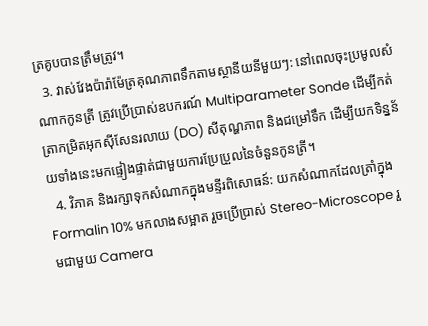ត្រគូបបានត្រឹមត្រូវ។
  3. វាស់វែងប៉ារ៉ាម៉ែត្រគុណភាពទឹកតាមស្ថានីយនីមួយៗ: នៅពេលចុះប្រមូលសំណាកកូនត្រី ត្រូវប្រើប្រាស់ឧបករណ៍ Multiparameter Sonde ដើម្បីកត់ត្រាកម្រិតអុកស៊ីសែនរលាយ (DO) សីតុណ្ហភាព និងជម្រៅទឹក ដើម្បីយកទិន្នន័យទាំងនេះមកផ្ទៀងផ្ទាត់ជាមួយការប្រែប្រួលនៃចំនួនកូនត្រី។
  4. វិភាគ និងរក្សាទុកសំណាកក្នុងមន្ទីរពិសោធន៍: យកសំណាកដែលត្រាំក្នុង Formalin 10% មកលាងសម្អាត រួចប្រើប្រាស់ Stereo-Microscope រួមជាមួយ Camera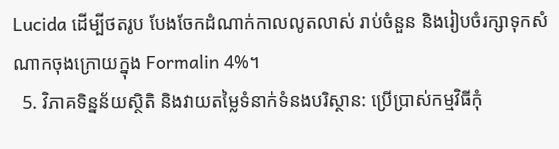Lucida ដើម្បីថតរូប បែងចែកដំណាក់កាលលូតលាស់ រាប់ចំនួន និងរៀបចំរក្សាទុកសំណាកចុងក្រោយក្នុង Formalin 4%។
  5. វិភាគទិន្នន័យស្ថិតិ និងវាយតម្លៃទំនាក់ទំនងបរិស្ថាន: ប្រើប្រាស់កម្មវិធីកុំ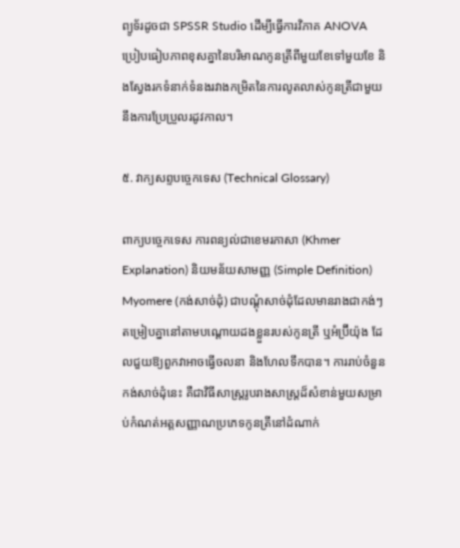ព្យូទ័រដូចជា SPSSR Studio ដើម្បីធ្វើការវិភាគ ANOVA ប្រៀបធៀបភាពខុសគ្នានៃបរិមាណកូនត្រីពីមួយខែទៅមួយខែ និងស្វែងរកទំនាក់ទំនងរវាងកម្រិតនៃការលូតលាស់កូនត្រីជាមួយនឹងការប្រែប្រួលរដូវកាល។

៥. វាក្យសព្ទបច្ចេកទេស (Technical Glossary)

ពាក្យបច្ចេកទេស ការពន្យល់ជាខេមរភាសា (Khmer Explanation) និយមន័យសាមញ្ញ (Simple Definition)
Myomere (កង់សាច់ដុំ) ជាបណ្តុំសាច់ដុំដែលមានរាងជាកង់ៗតម្រៀបគ្នានៅតាមបណ្តោយដងខ្លួនរបស់កូនត្រី ឬអំប្រ៊ីយ៉ុង ដែលជួយឱ្យពួកវាអាចធ្វើចលនា និងហែលទឹកបាន។ ការរាប់ចំនួនកង់សាច់ដុំនេះ គឺជាវិធីសាស្ត្ររូបរាងសាស្ត្រដ៏សំខាន់មួយសម្រាប់កំណត់អត្តសញ្ញាណប្រភេទកូនត្រីនៅដំណាក់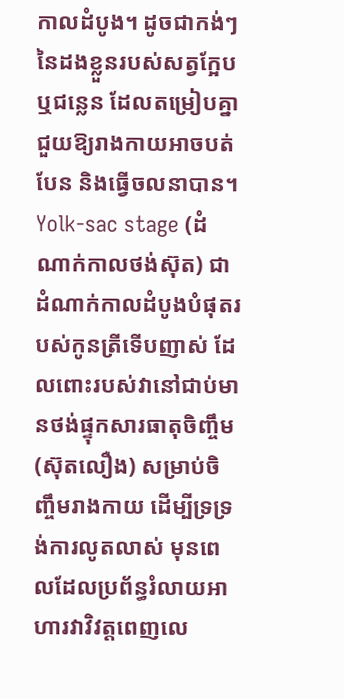កាលដំបូង។ ដូចជាកង់ៗនៃដងខ្លួនរបស់សត្វក្អែប ឬជន្លេន ដែលតម្រៀបគ្នាជួយឱ្យរាងកាយអាចបត់បែន និងធ្វើចលនាបាន។
Yolk-sac stage (ដំណាក់កាលថង់ស៊ុត) ជាដំណាក់កាលដំបូងបំផុតរបស់កូនត្រីទើបញាស់ ដែលពោះរបស់វានៅជាប់មានថង់ផ្ទុកសារធាតុចិញ្ចឹម (ស៊ុតលឿង) សម្រាប់ចិញ្ចឹមរាងកាយ ដើម្បីទ្រទ្រង់ការលូតលាស់ មុនពេលដែលប្រព័ន្ធរំលាយអាហារវាវិវត្តពេញលេ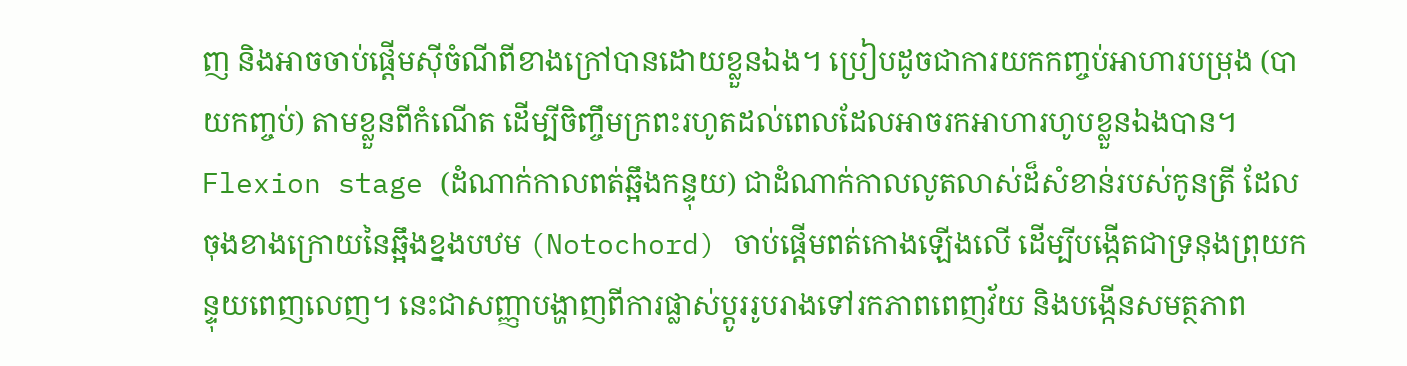ញ និងអាចចាប់ផ្តើមស៊ីចំណីពីខាងក្រៅបានដោយខ្លួនឯង។ ប្រៀបដូចជាការយកកញ្ចប់អាហារបម្រុង (បាយកញ្ចប់) តាមខ្លួនពីកំណើត ដើម្បីចិញ្ចឹមក្រពះរហូតដល់ពេលដែលអាចរកអាហារហូបខ្លួនឯងបាន។
Flexion stage (ដំណាក់កាលពត់ឆ្អឹងកន្ទុយ) ជាដំណាក់កាលលូតលាស់ដ៏សំខាន់របស់កូនត្រី ដែលចុងខាងក្រោយនៃឆ្អឹងខ្នងបឋម (Notochord) ចាប់ផ្តើមពត់កោងឡើងលើ ដើម្បីបង្កើតជាទ្រនុងព្រុយកន្ទុយពេញលេញ។ នេះជាសញ្ញាបង្ហាញពីការផ្លាស់ប្តូររូបរាងទៅរកភាពពេញវ័យ និងបង្កើនសមត្ថភាព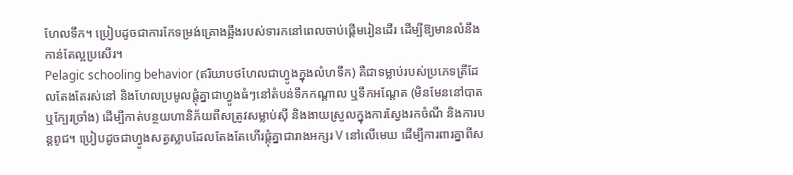ហែលទឹក។ ប្រៀបដូចជាការកែទម្រង់គ្រោងឆ្អឹងរបស់ទារកនៅពេលចាប់ផ្តើមរៀនដើរ ដើម្បីឱ្យមានលំនឹងកាន់តែល្អប្រសើរ។
Pelagic schooling behavior (ឥរិយាបថហែលជាហ្វូងក្នុងលំហទឹក) គឺជាទម្លាប់របស់ប្រភេទត្រីដែលតែងតែរស់នៅ និងហែលប្រមូលផ្តុំគ្នាជាហ្វូងធំៗនៅតំបន់ទឹកកណ្តាល ឬទឹកអណ្តែត (មិនមែននៅបាត ឬក្បែរច្រាំង) ដើម្បីកាត់បន្ថយហានិភ័យពីសត្រូវសម្លាប់ស៊ី និងងាយស្រួលក្នុងការស្វែងរកចំណី និងការបន្តពូជ។ ប្រៀបដូចជាហ្វូងសត្វស្លាបដែលតែងតែហើរផ្តុំគ្នាជារាងអក្សរ V នៅលើមេឃ ដើម្បីការពារគ្នាពីស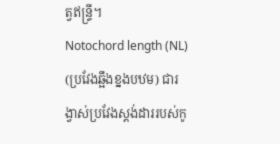ត្វឥន្ទ្រី។
Notochord length (NL) (ប្រវែងឆ្អឹងខ្នងបឋម) ជារង្វាស់ប្រវែងស្តង់ដាររបស់កូ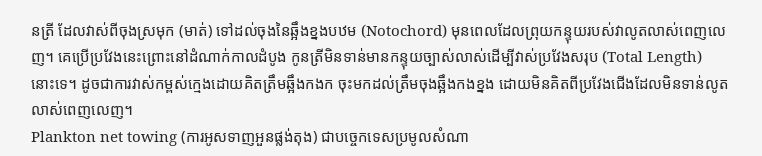នត្រី ដែលវាស់ពីចុងស្រមុក (មាត់) ទៅដល់ចុងនៃឆ្អឹងខ្នងបឋម (Notochord) មុនពេលដែលព្រុយកន្ទុយរបស់វាលូតលាស់ពេញលេញ។ គេប្រើប្រវែងនេះព្រោះនៅដំណាក់កាលដំបូង កូនត្រីមិនទាន់មានកន្ទុយច្បាស់លាស់ដើម្បីវាស់ប្រវែងសរុប (Total Length) នោះទេ។ ដូចជាការវាស់កម្ពស់ក្មេងដោយគិតត្រឹមឆ្អឹងកងក ចុះមកដល់ត្រឹមចុងឆ្អឹងកងខ្នង ដោយមិនគិតពីប្រវែងជើងដែលមិនទាន់លូតលាស់ពេញលេញ។
Plankton net towing (ការអូសទាញអួនផ្លង់តុង) ជាបច្ចេកទេសប្រមូលសំណា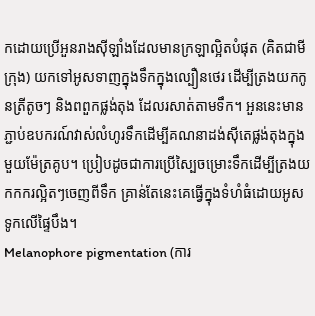កដោយប្រើអួនរាងស៊ីឡាំងដែលមានក្រឡាល្អិតបំផុត (គិតជាមីក្រុង) យកទៅអូសទាញក្នុងទឹកក្នុងល្បឿនថេរ ដើម្បីត្រងយកកូនត្រីតូចៗ និងពពួកផ្លង់តុង ដែលរសាត់តាមទឹក។ អួននេះមានភ្ជាប់ឧបករណ៍វាស់លំហូរទឹកដើម្បីគណនាដង់ស៊ីតេផ្លង់តុងក្នុងមួយម៉ែត្រគូប។ ប្រៀបដូចជាការប្រើស្បៃចម្រោះទឹកដើម្បីត្រងយកកករល្អិតៗចេញពីទឹក គ្រាន់តែនេះគេធ្វើក្នុងទំហំធំដោយអូសទូកលើផ្ទៃបឹង។
Melanophore pigmentation (ការ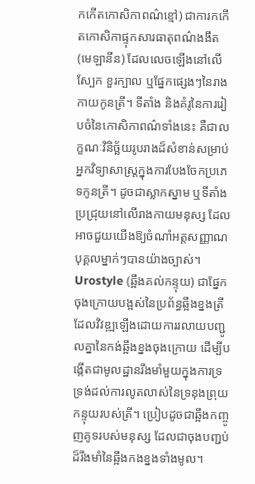កកើតកោសិកាពណ៌ខ្មៅ) ជាការកកើតកោសិកាផ្ទុកសារធាតុពណ៌ងងឹត (មេឡានីន) ដែលលេចឡើងនៅលើស្បែក ខួរក្បាល ឬផ្នែកផ្សេងៗនៃរាងកាយកូនត្រី។ ទីតាំង និងគំរូនៃការរៀបចំនៃកោសិកាពណ៌ទាំងនេះ គឺជាលក្ខណៈវិនិច្ឆ័យរូបរាងដ៏សំខាន់សម្រាប់អ្នកវិទ្យាសាស្ត្រក្នុងការបែងចែកប្រភេទកូនត្រី។ ដូចជាស្លាកស្នាម ឬទីតាំងប្រជ្រុយនៅលើរាងកាយមនុស្ស ដែលអាចជួយយើងឱ្យចំណាំអត្តសញ្ញាណបុគ្គលម្នាក់ៗបានយ៉ាងច្បាស់។
Urostyle (ឆ្អឹងគល់កន្ទុយ) ជាផ្នែកចុងក្រោយបង្អស់នៃប្រព័ន្ធឆ្អឹងខ្នងត្រី ដែលវិវឌ្ឍឡើងដោយការរលាយបញ្ជូលគ្នានៃកង់ឆ្អឹងខ្នងចុងក្រោយ ដើម្បីបង្កើតជាមូលដ្ឋានរឹងមាំមួយក្នុងការទ្រទ្រង់ដល់ការលូតលាស់នៃទ្រនុងព្រុយកន្ទុយរបស់ត្រី។ ប្រៀបដូចជាឆ្អឹងកញ្ចូញគូទរបស់មនុស្ស ដែលជាចុងបញ្ជប់ដ៏រឹងមាំនៃឆ្អឹងកងខ្នងទាំងមូល។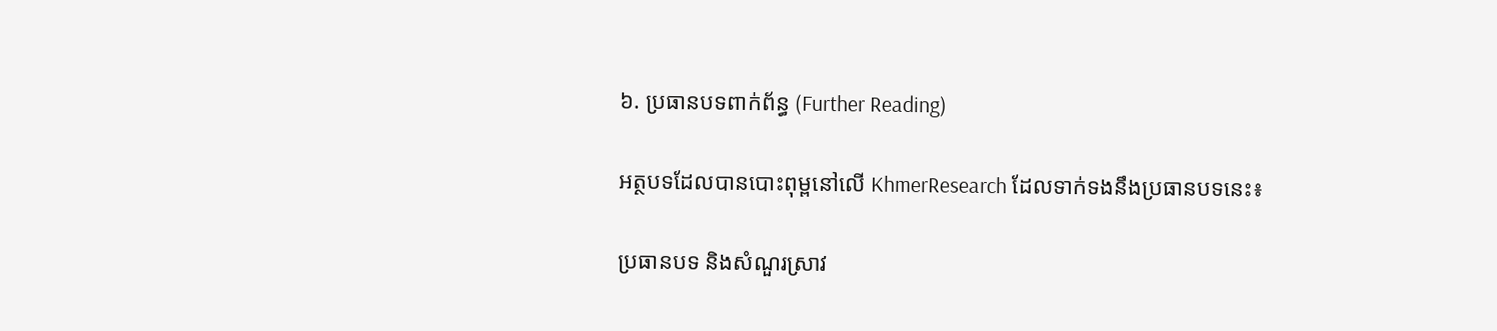៦. ប្រធានបទពាក់ព័ន្ធ (Further Reading)

អត្ថបទដែលបានបោះពុម្ពនៅលើ KhmerResearch ដែលទាក់ទងនឹងប្រធានបទនេះ៖

ប្រធានបទ និងសំណួរស្រាវ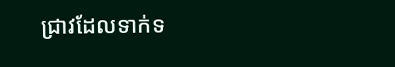ជ្រាវដែលទាក់ទ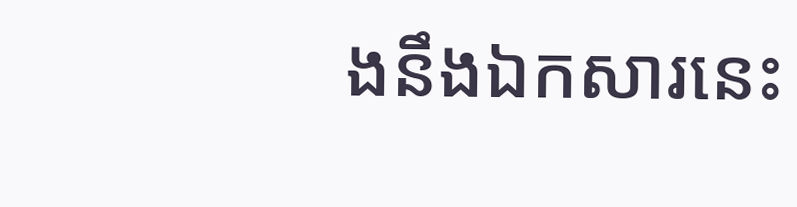ងនឹងឯកសារនេះ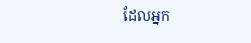ដែលអ្នក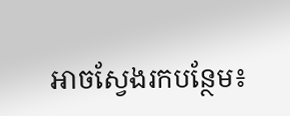អាចស្វែងរកបន្ថែម៖